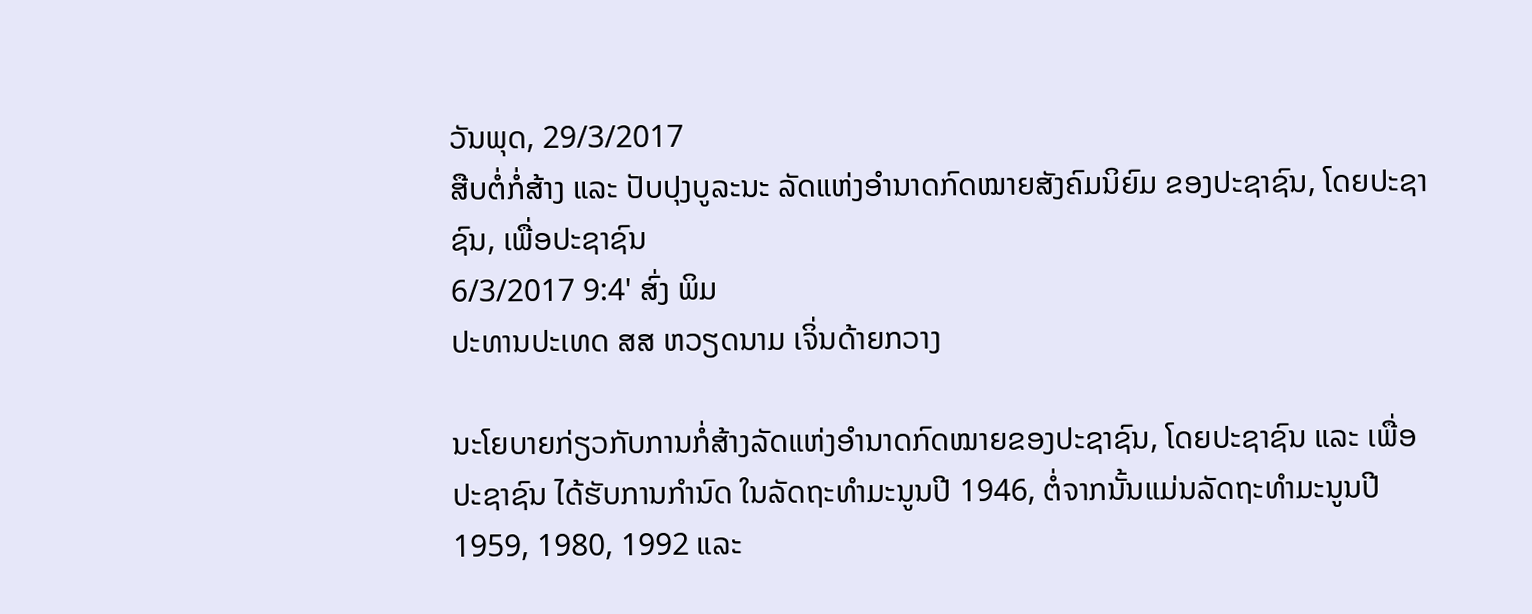ວັນພຸດ, 29/3/2017
ສືບຕໍ່ກໍ່ສ້າງ ແລະ ປັບປຸງບູລະນະ ລັດແຫ່ງອຳນາດກົດໝາຍສັງຄົມນິຍົມ ຂອງປະຊາຊົນ, ໂດຍປະຊາຊົນ, ເພື່ອປະຊາຊົນ
6/3/2017 9:4' ສົ່ງ ພິມ
ປະທານປະເທດ ສສ ຫວຽດນາມ ເຈິ່ນດ້າຍກວາງ

ນະໂຍບາຍກ່ຽວກັບການກໍ່ສ້າງລັດແຫ່ງອຳນາດກົດໝາຍຂອງປະຊາຊົນ, ໂດຍປະຊາຊົນ ແລະ ເພື່ອປະຊາຊົນ ໄດ້ຮັບການກຳນົດ ໃນລັດຖະທຳມະນູນປີ 1946, ຕໍ່ຈາກນັ້ນແມ່ນລັດຖະທຳມະນູນປີ 1959, 1980, 1992 ແລະ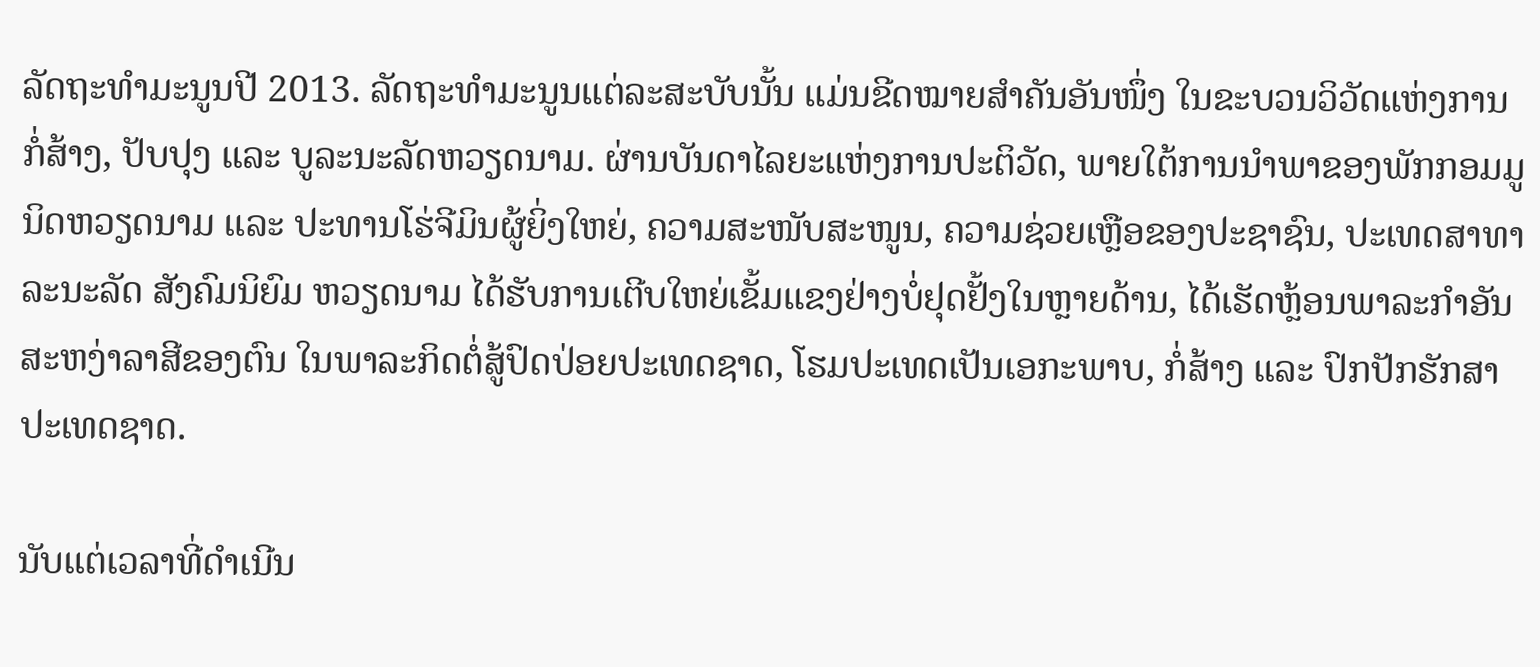ລັດຖະທຳມະນູນປີ 2013. ລັດຖະທຳມະນູນແຕ່ລະສະບັບນັ້ນ ແມ່ນຂີດໝາຍສຳຄັນອັນໜຶ່ງ ໃນຂະບວນວິວັດແຫ່ງການກໍ່ສ້າງ, ປັບປຸງ ແລະ ບູລະນະລັດຫວຽດນາມ. ຜ່ານບັນດາໄລຍະແຫ່ງການປະຕິວັດ, ພາຍໃຕ້ການນຳພາຂອງພັກກອມມູນິດຫວຽດນາມ ແລະ ປະທານໂຮ່ຈີມິນຜູ້ຍິ່ງໃຫຍ່, ຄວາມສະໜັບສະໜູນ, ຄວາມຊ່ວຍເຫຼືອຂອງປະຊາຊົນ, ປະເທດສາທາລະນະລັດ ສັງຄົມນິຍົມ ຫວຽດນາມ ໄດ້ຮັບການເຕີບໃຫຍ່ເຂັ້ມແຂງຢ່າງບໍ່ຢຸດຢັ້ງໃນຫຼາຍດ້ານ, ໄດ້ເຮັດຫຼ້ອນພາລະກຳອັນສະຫງ່າລາສີຂອງຕົນ ໃນພາລະກິດຕໍ່ສູ້ປົດປ່ອຍປະເທດຊາດ, ໂຮມປະເທດເປັນເອກະພາບ, ກໍ່ສ້າງ ແລະ ປົກປັກຮັກສາປະເທດຊາດ.

ນັບແຕ່ເວລາທີ່ດຳເນີນ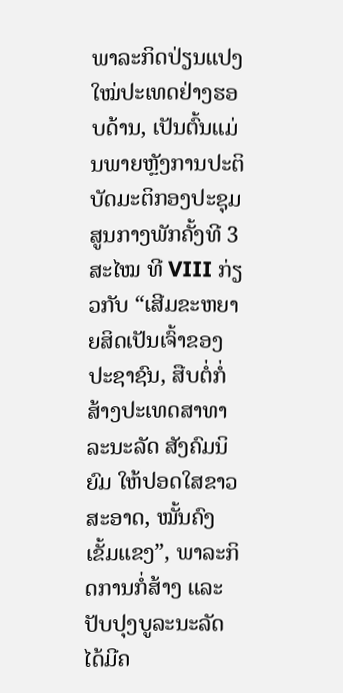ພາລະກິດປ່ຽນແປງໃໝ່ປະເທດຢ່າງຮອບດ້ານ, ເປັນຕົ້ນແມ່ນພາຍຫຼັງການປະຕິບັດມະຕິກອງປະຊຸມສູນກາງພັກຄັ້ງທີ 3 ສະໄໝ ທີ VIII ກ່ຽວກັບ “ເສີມຂະຫຍາຍສິດເປັນເຈົ້າຂອງປະຊາຊົນ, ສືບຕໍ່ກໍ່ສ້າງປະເທດສາທາລະນະລັດ ສັງຄົມນິຍົມ ໃຫ້ປອດໃສຂາວສະອາດ, ໝັ້ນຄົງເຂັ້ມແຂງ”, ພາລະກິດການກໍ່ສ້າງ ແລະ ປັບປຸງບູລະນະລັດ ໄດ້ມີຄ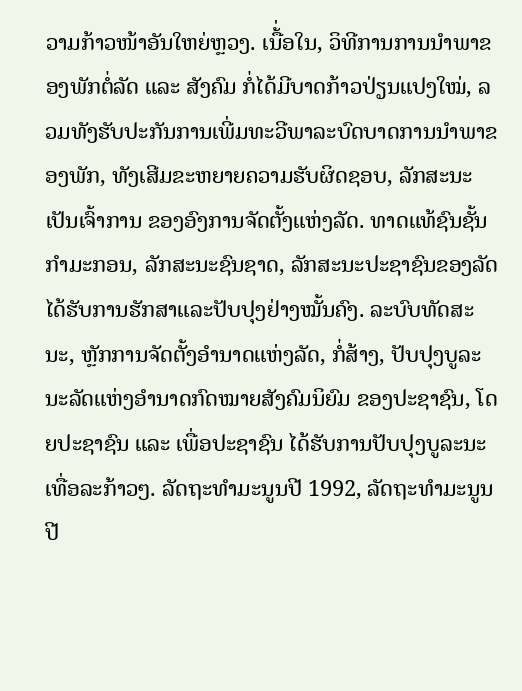ວາມກ້າວໜ້າອັນໃຫຍ່ຫຼວງ. ເນື້່ອໃນ, ວິທີການການນຳພາຂອງພັກຕໍ່ລັດ ແລະ ສັງຄົມ ກໍ່ໄດ້ມີບາດກ້າວປ່ຽນແປງໃໝ່, ລວມທັງຮັບປະກັນການເພີ່ມທະວີພາລະບົດບາດການນຳພາຂອງພັກ, ທັງເສີມຂະຫຍາຍຄວາມຮັບຜິດຊອບ, ລັກສະນະເປັນເຈົ້າການ ຂອງອົງການຈັດຕັ້ງແຫ່ງລັດ. ທາດແທ້ຊົນຊັ້ນກຳມະກອນ, ລັກສະນະຊົນຊາດ, ລັກສະນະປະຊາຊົນຂອງລັດ ໄດ້ຮັບການຮັກສາແລະປັບປຸງຢ່າງໝັ້ນຄົງ. ລະບົບທັດສະນະ, ຫຼັກການຈັດຕັ້ງອຳນາດແຫ່ງລັດ, ກໍ່ສ້າງ, ປັບປຸງບູລະນະລັດແຫ່ງອຳນາດກົດໝາຍສັງຄົມນິຍົມ ຂອງປະຊາຊົນ, ໂດຍປະຊາຊົນ ແລະ ເພື່ອປະຊາຊົນ ໄດ້ຮັບການປັບປຸງບູລະນະເທື່ອລະກ້າວໆ. ລັດຖະທຳມະນູນປີ 1992, ລັດຖະທຳມະນູນປີ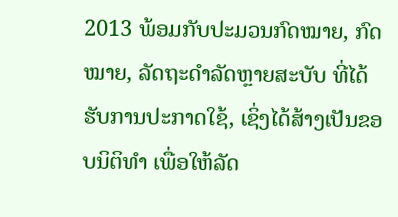2013 ພ້ອມກັບປະມວນກົດໝາຍ, ກົດໝາຍ, ລັດຖະດຳລັດຫຼາຍສະບັບ ທີ່ໄດ້ຮັບການປະກາດໃຊ້, ເຊິ່ງໄດ້ສ້າງເປັນຂອບນິຕິທຳ ເພື່ອໃຫ້ລັດ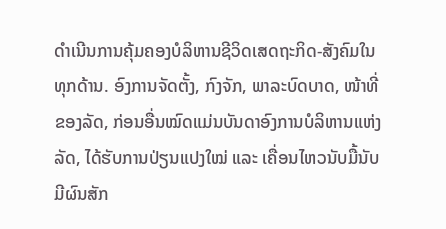ດຳເນີນການຄຸ້ມຄອງບໍລິຫານຊີວິດເສດຖະກິດ-ສັງຄົມໃນທຸກດ້ານ. ອົງການຈັດຕັ້ງ, ກົງຈັກ, ພາລະບົດບາດ, ໜ້າທີ່ຂອງລັດ, ກ່ອນອື່ນໝົດແມ່ນບັນດາອົງການບໍລິຫານແຫ່ງລັດ, ໄດ້ຮັບການປ່ຽນແປງໃໝ່ ແລະ ເຄື່ອນໄຫວນັບມື້ນັບມີຜົນສັກ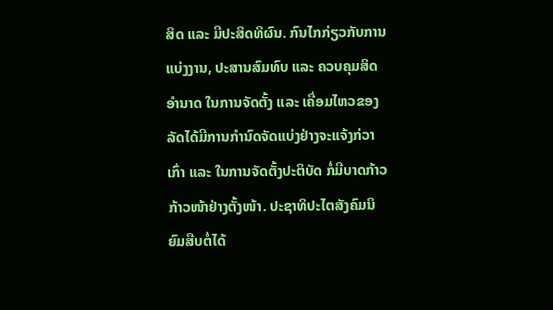ສິດ ແລະ ມີປະສິດທິຜົນ. ກົນໄກກ່ຽວກັບການແບ່ງງານ, ປະສານສົມທົບ ແລະ ຄວບຄຸມສິດອຳນາດ ໃນການຈັດຕັ້ງ ແລະ ເຄື່ອມໄຫວຂອງລັດໄດ້ມີການກຳນົດຈັດແບ່ງຢ່າງຈະແຈ້ງກ່ວາເກົ່າ ແລະ ໃນການຈັດຕັ້ງປະຕິບັດ ກໍ່ມີບາດກ້າວກ້າວໜ້າຢ່າງຕັ້ງໜ້າ. ປະຊາທິປະໄຕສັງຄົມນິຍົມສືບຕໍ່ໄດ້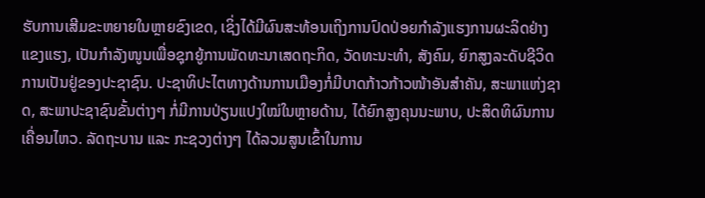ຮັບການເສີມຂະຫຍາຍໃນຫຼາຍຂົງເຂດ, ເຊິ່ງໄດ້ມີຜົນສະທ້ອນເຖິງການປົດປ່ອຍກຳລັງແຮງການຜະລິດຢ່າງແຂງແຮງ, ເປັນກຳລັງໜູນເພື່ອຊຸກຍູ້ການພັດທະນາເສດຖະກິດ, ວັດທະນະທຳ, ສັງຄົມ, ຍົກສູງລະດັບຊີວິດການເປັນຢູ່ຂອງປະຊາຊົນ. ປະຊາທິປະໄຕທາງດ້ານການເມືອງກໍ່ມີບາດກ້າວກ້າວໜ້າອັນສຳຄັນ, ສະພາແຫ່ງຊາດ, ສະພາປະຊາຊົນຂັ້ນຕ່າງໆ ກໍ່ມີການປ່ຽນແປງໃໝ່ໃນຫຼາຍດ້ານ, ໄດ້ຍົກສູງຄຸນນະພາບ, ປະສິດທິຜົນການເຄື່ອນໄຫວ. ລັດຖະບານ ແລະ ກະຊວງຕ່າງໆ ໄດ້ລວມສູນເຂົ້າໃນການ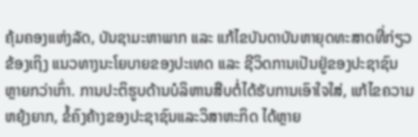ຄຸ້ມຄອງແຫ່ງລັດ, ບັນຊາມະຫາພາກ ແລະ ແກ້ໄຂບັນດາບັນຫາຍຸດທະສາດທີ່ກ່ຽວຂ້ອງເຖິງ ແນວທາງນະໂຍບາຍຂອງປະເທດ ແລະ ຊີວິດການເປັນຢູ່ຂອງປະຊາຊົນ ຫຼາຍກວ່າເກົ່າ. ການປະຕິຮູບດ້ານບໍລິຫານສືບຕໍ່ໄດ້ຮັບການເອົາໃຈໃສ່, ແກ້ໄຂຄວາມຫຍຸ້ງຍາກ, ຂໍ້ຄົງຄ້າງຂອງປະຊາຊົນແລະວິສາຫະກິດ ໄດ້ຫຼາຍ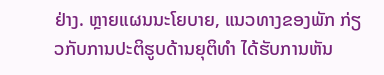ຢ່າງ. ຫຼາຍແຜນນະໂຍບາຍ, ແນວທາງຂອງພັກ ກ່ຽວກັບການປະຕິຮູບດ້ານຍຸຕິທຳ ໄດ້ຮັບການຫັນ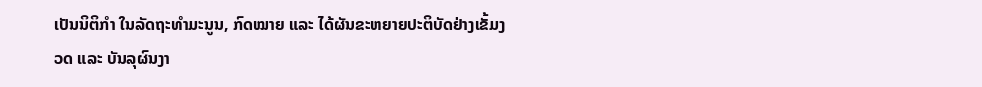ເປັນນິຕິກຳ ໃນລັດຖະທຳມະນູນ, ກົດໝາຍ ແລະ ໄດ້ຜັນຂະຫຍາຍປະຕິບັດຢ່າງເຂັ້ມງວດ ແລະ ບັນລຸຜົນງາ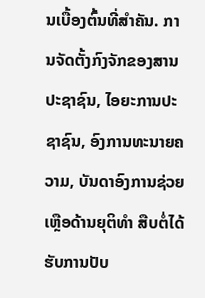ນເບື້ອງຕົ້ນທີ່ສຳຄັນ. ການຈັດຕັ້ງກົງຈັກຂອງສານປະຊາຊົນ, ໄອຍະການປະຊາຊົນ, ອົງການທະນາຍຄວາມ, ບັນດາອົງການຊ່ວຍເຫຼືອດ້ານຍຸຕິທຳ ສືບຕໍ່ໄດ້ຮັບການປັບ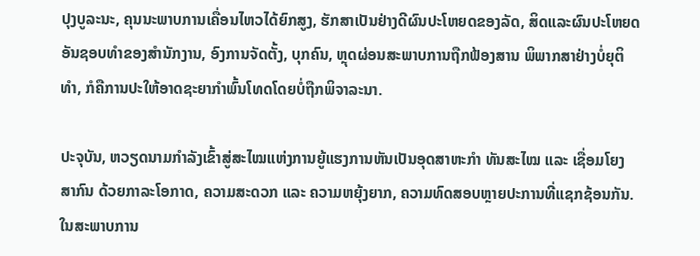ປຸງບູລະນະ, ຄຸນນະພາບການເຄື່ອນໄຫວໄດ້ຍົກສູງ, ຮັກສາເປັນຢ່າງດີຜົນປະໂຫຍດຂອງລັດ, ສິດແລະຜົນປະໂຫຍດອັນຊອບທຳຂອງສຳນັກງານ, ອົງການຈັດຕັ້ງ, ບຸກຄົນ, ຫຼຸດຜ່ອນສະພາບການຖືກຟ້ອງສານ ພິພາກສາຢ່າງບໍ່ຍຸຕິທຳ, ກໍຄືການປະໃຫ້ອາດຊະຍາກຳພົ້ນໂທດໂດຍບໍ່ຖືກພິຈາລະນາ.

ປະຈຸບັນ, ຫວຽດນາມກຳລັງເຂົ້າສູ່ສະໄໝແຫ່ງການຍູ້ແຮງການຫັນເປັນອຸດສາຫະກຳ ທັນສະໄໝ ແລະ ເຊື່ອມໂຍງສາກົນ ດ້ວຍກາລະໂອກາດ, ຄວາມສະດວກ ແລະ ຄວາມຫຍຸ້ງຍາກ, ຄວາມທົດສອບຫຼາຍປະການທີ່ແຊກຊ້ອນກັນ. ໃນສະພາບການ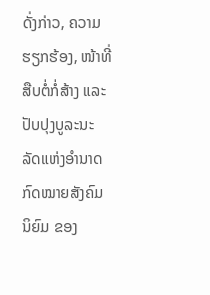ດັ່ງກ່າວ, ຄວາມຮຽກຮ້ອງ, ໜ້າທີ່ສືບຕໍ່ກໍ່ສ້າງ ແລະ ປັບປຸງບູລະນະລັດແຫ່ງອຳນາດກົດໝາຍສັງຄົມນິຍົມ ຂອງ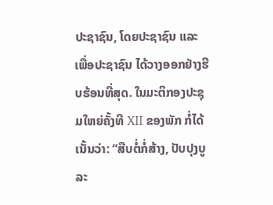ປະຊາຊົນ, ໂດຍປະຊາຊົນ ແລະ ເພື່ອປະຊາຊົນ ໄດ້ວາງອອກຢ່າງຮີບຮ້ອນທີ່ສຸດ. ໃນມະຕິກອງປະຊຸມໃຫຍ່ຄັ້ງທີ XII ຂອງພັກ ກໍ່ໄດ້ເນັ້ນວ່າ: “ສືບຕໍ່ກໍ່ສ້າງ, ປັບປຸງບູລະ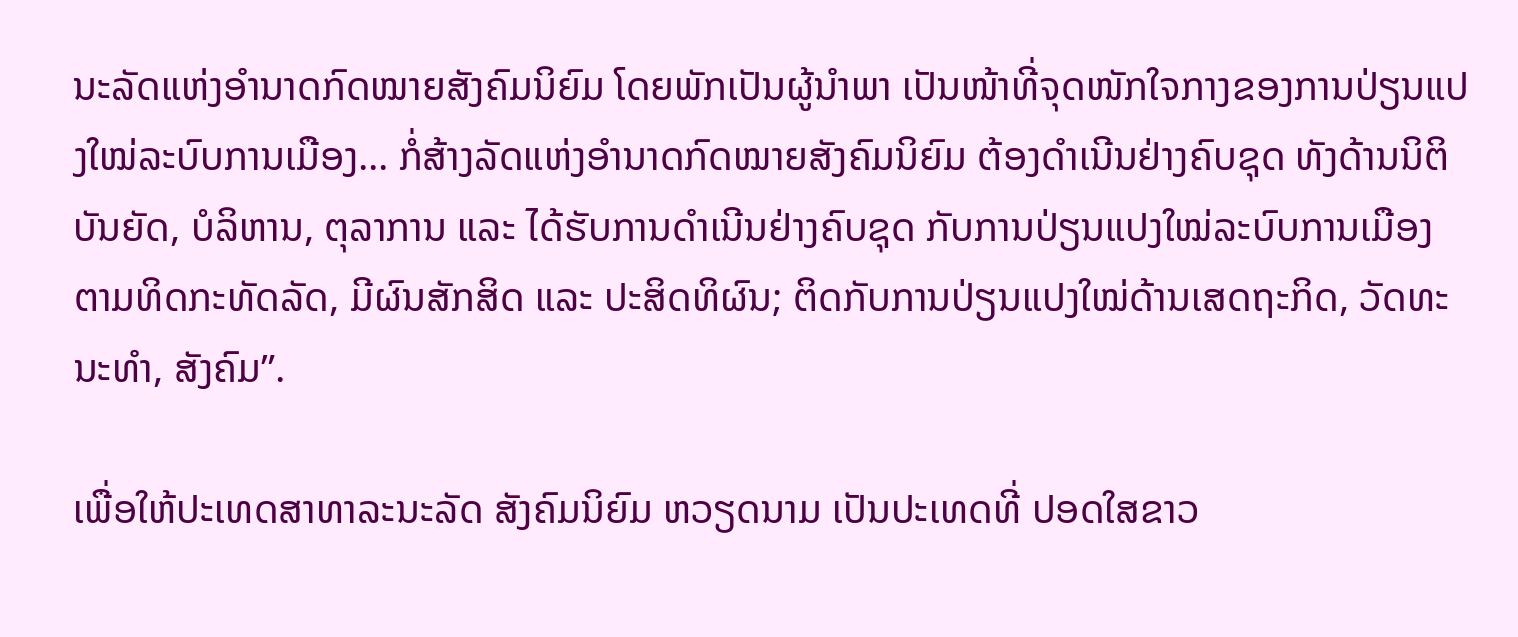ນະລັດແຫ່ງອຳນາດກົດໝາຍສັງຄົມນິຍົມ ໂດຍພັກເປັນຜູ້ນຳພາ ເປັນໜ້າທີ່ຈຸດໜັກໃຈກາງຂອງການປ່ຽນແປງໃໝ່ລະບົບການເມືອງ... ກໍ່ສ້າງລັດແຫ່ງອຳນາດກົດໝາຍສັງຄົມນິຍົມ ຕ້ອງດຳເນີນຢ່າງຄົບຊຸດ ທັງດ້ານນິຕິບັນຍັດ, ບໍລິຫານ, ຕຸລາການ ແລະ ໄດ້ຮັບການດຳເນີນຢ່າງຄົບຊຸດ ກັບການປ່ຽນແປງໃໝ່ລະບົບການເມືອງ ຕາມທິດກະທັດລັດ, ມີຜົນສັກສິດ ແລະ ປະສິດທິຜົນ; ຕິດກັບການປ່ຽນແປງໃໝ່ດ້ານເສດຖະກິດ, ວັດທະນະທຳ, ສັງຄົມ”.

ເພື່ອໃຫ້ປະເທດສາທາລະນະລັດ ສັງຄົມນິຍົມ ຫວຽດນາມ ເປັນປະເທດທີ່ ປອດໃສຂາວ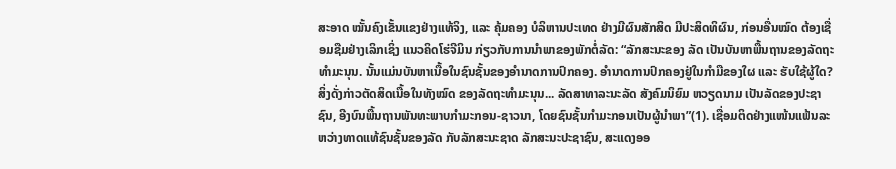ສະອາດ ໝັ້ນຄົງເຂັ້ນແຂງຢ່າງແທ້ຈິງ, ແລະ ຄຸ້ມຄອງ ບໍລິຫານປະເທດ ຢ່າງມີຜົນສັກສິດ ມີປະສິດທິຜົນ, ກ່ອນອື່ນໝົດ ຕ້ອງເຊື່ອມຊືມຢ່າງເລິກເຊິ່ງ ແນວຄິດໂຮ່ຈີມິນ ກ່ຽວກັບການນຳພາຂອງພັກຕໍ່ລັດ: “ລັກສະນະຂອງ ລັດ ເປັນບັນຫາພື້ນຖານຂອງລັດຖະທຳມະນຸນ. ນັ້ນແມ່ນບັນຫາເນື້ອໃນຊົນຊັ້ນຂອງອຳນາດການປົກຄອງ. ອຳນາດການປົກຄອງຢູ່ໃນກຳມືຂອງໃຜ ແລະ ຮັບໃຊ້ຜູ້ໃດ? ສິ່ງດັ່ງກ່າວຕັດສິດເນື້ອໃນທັງໝົດ ຂອງລັດຖະທຳມະນຸນ... ລັດສາທາລະນະລັດ ສັງຄົມນິຍົມ ຫວຽດນາມ ເປັນລັດຂອງປະຊາຊົນ, ອີງບົນພື້ນຖານພັນທະພາບກຳມະກອນ-ຊາວນາ, ໂດຍຊົນຊັ້ນກຳມະກອນເປັນຜູ້ນຳພາ”(1). ເຊື່ອມຕິດຢ່າງແໜ້ນແຟ້ນລະຫວ່າງທາດແທ້ຊົນຊັ້ນຂອງລັດ ກັບລັກສະນະຊາດ ລັກສະນະປະຊາຊົນ, ສະແດງອອ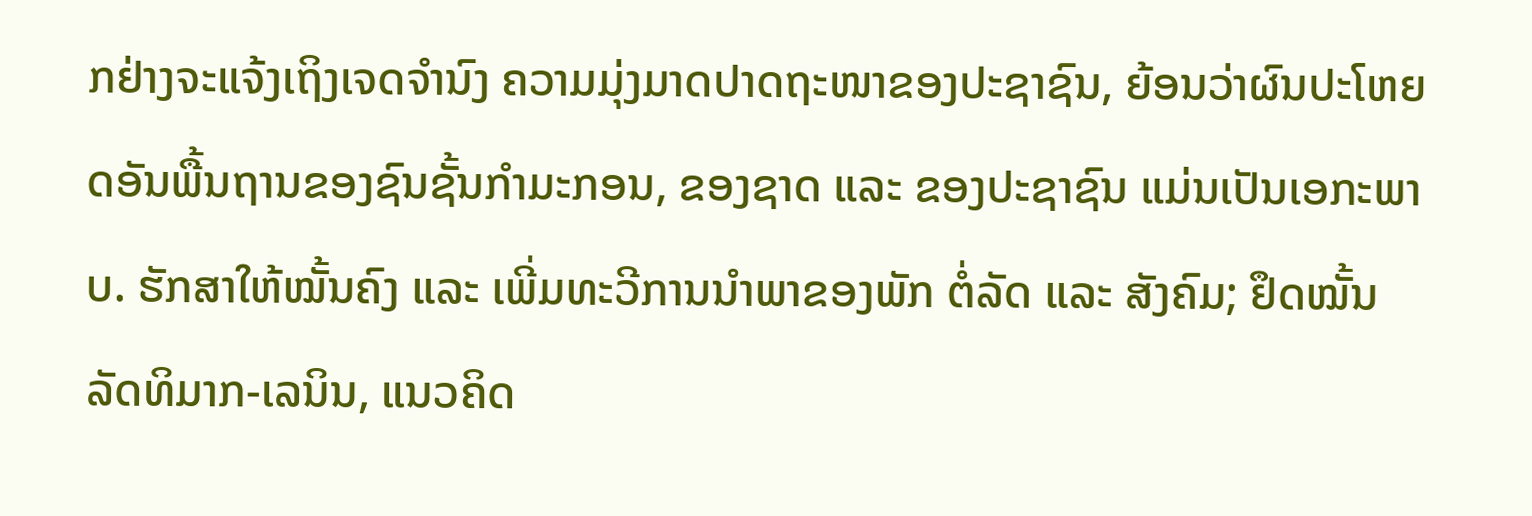ກຢ່າງຈະແຈ້ງເຖິງເຈດຈຳນົງ ຄວາມມຸ່ງມາດປາດຖະໜາຂອງປະຊາຊົນ, ຍ້ອນວ່າຜົນປະໂຫຍດອັນພື້ນຖານຂອງຊົນຊັ້ນກຳມະກອນ, ຂອງຊາດ ແລະ ຂອງປະຊາຊົນ ແມ່ນເປັນເອກະພາບ. ຮັກສາໃຫ້ໝັ້ນຄົງ ແລະ ເພີ່ມທະວີການນຳພາຂອງພັກ ຕໍ່ລັດ ແລະ ສັງຄົມ; ຢຶດໝັ້ນລັດທິມາກ-ເລນິນ, ແນວຄິດ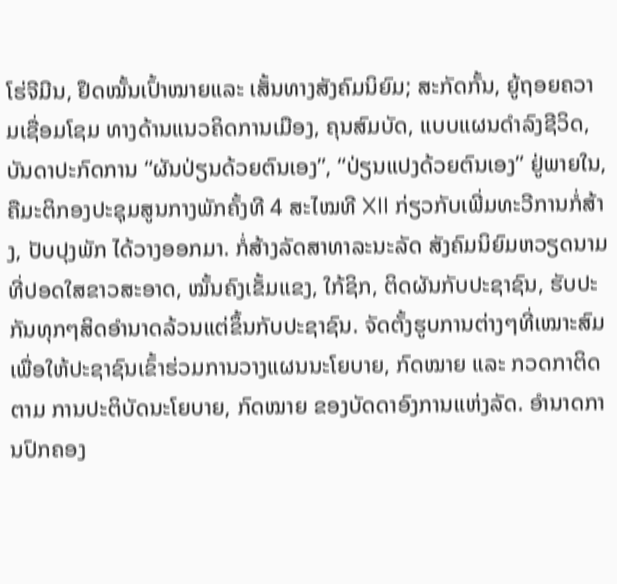ໂຮ່ຈີມີນ, ຢຶດໝັ້ນເປົ້າໝາຍແລະ ເສັ້ນທາງສັງຄົມນິຍົມ; ສະກັດກັ້ນ, ຍູ້ຖອຍຄວາມເຊື່ອມໂຊມ ທາງດ້ານແນວຄິດການເມືອງ, ຄຸນສົມບັດ, ແບບແຜນດຳລົງຊີວິດ, ບັນດາປະກົດການ “ຜັນປ່ຽນດ້ວຍຕົນເອງ”, “ປ່ຽນແປງດ້ວຍຕົນເອງ” ຢູ່ພາຍໃນ, ຄືມະຕິກອງປະຊຸມສູນກາງພັກຄັ້ງທີ 4 ສະໄໝທີ XII ກ່ຽວກັບເພີ່ມທະວີການກໍ່ສ້າງ, ປັບປຸງພັກ ໄດ້ວາງອອກມາ. ກໍ່ສ້າງລັດສາທາລະນະລັດ ສັງຄົມນິຍົມຫວຽດນາມ ທີ່ປອດໃສຂາວສະອາດ, ໝັ້ນຄົງເຂັ້ມແຂງ, ໃກ້ຊິກ, ຕິດຜັນກັບປະຊາຊົນ, ຮັບປະກັນທຸກໆສິດອຳນາດລ້ວນແຕ່ຂຶ້ນກັບປະຊາຊົນ. ຈັດຕັ້ງຮູບການຕ່າງໆທີ່ເໝາະສົມ ເພື່ອໃຫ້ປະຊາຊົນເຂົ້າຮ່ວມການວາງແຜນນະໂຍບາຍ, ກົດໝາຍ ແລະ ກວດກາຕິດຕາມ ການປະຕິບັດນະໂຍບາຍ, ກົດໝາຍ ຂອງບັດດາອົງການແຫ່ງລັດ. ອຳນາດການປົກຄອງ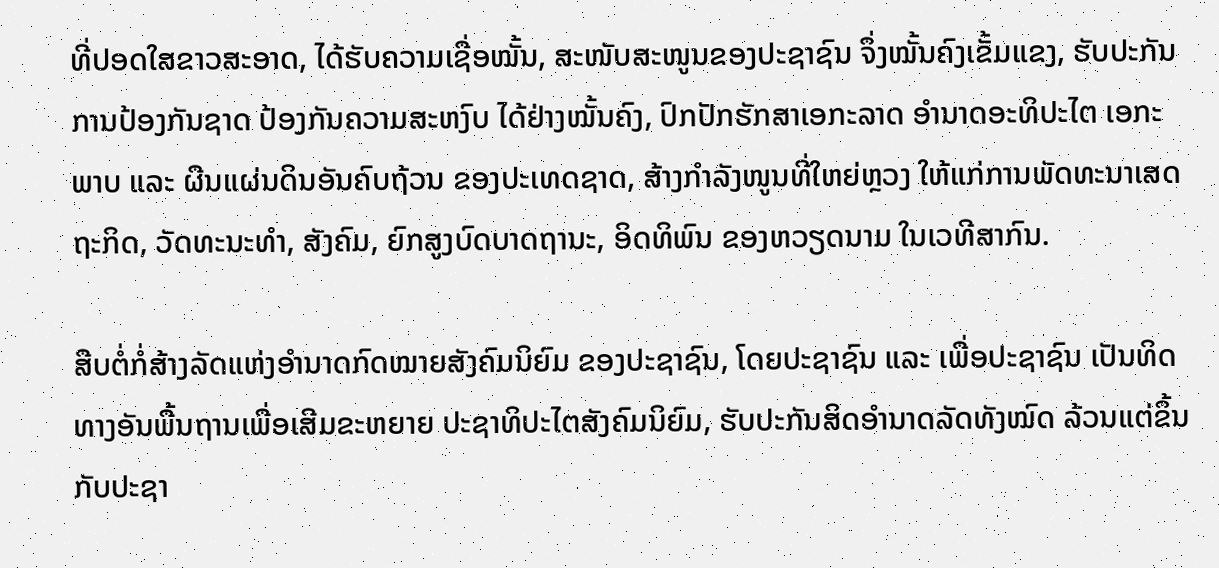ທີ່ປອດໃສຂາວສະອາດ, ໄດ້ຮັບຄວາມເຊື່ອໝັ້ນ, ສະໜັບສະໜູນຂອງປະຊາຊົນ ຈຶ່ງໝັ້ນຄົງເຂັ້ມແຂງ, ຮັບປະກັນການປ້ອງກັນຊາດ ປ້ອງກັນຄວາມສະຫງົບ ໄດ້ຢ່າງໝັ້ນຄົງ, ປົກປັກຮັກສາເອກະລາດ ອຳນາດອະທິປະໄຕ ເອກະພາບ ແລະ ຜືນແຜ່ນດິນອັນຄົບຖ້ວນ ຂອງປະເທດຊາດ, ສ້າງກຳລັງໜູນທີ່ໃຫຍ່ຫຼວງ ໃຫ້ແກ່ການພັດທະນາເສດຖະກິດ, ວັດທະນະທຳ, ສັງຄົມ, ຍົກສູງບົດບາດຖານະ, ອິດທິພົນ ຂອງຫວຽດນາມ ໃນເວທີສາກົນ.

ສືບຕໍ່ກໍ່ສ້າງລັດແຫ່ງອຳນາດກົດໝາຍສັງຄົມນິຍົມ ຂອງປະຊາຊົນ, ໂດຍປະຊາຊົນ ແລະ ເພື່ອປະຊາຊົນ ເປັນທິດທາງອັນພື້ນຖານເພື່ອເສີມຂະຫຍາຍ ປະຊາທິປະໄຕສັງຄົມນິຍົມ, ຮັບປະກັນສິດອຳນາດລັດທັງໝົດ ລ້ວນແຕ່ຂຶ້ນກັບປະຊາ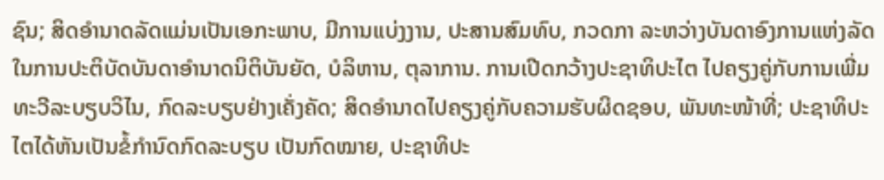ຊົນ; ສິດອຳນາດລັດແມ່ນເປັນເອກະພາບ, ມີການແບ່ງງານ, ປະສານສົມທົບ, ກວດກາ ລະຫວ່າງບັນດາອົງການແຫ່ງລັດ ໃນການປະຕິບັດບັນດາອຳນາດນິຕິບັນຍັດ, ບໍລິຫານ, ຕຸລາການ. ການເປີດກວ້າງປະຊາທິປະໄຕ ໄປຄຽງຄູ່ກັບການເພີ່ມທະວີລະບຽບວິໄນ, ກົດລະບຽບຢ່າງເຄັ່ງຄັດ; ສິດອຳນາດໄປຄຽງຄູ່ກັບຄວາມຮັບຜິດຊອບ, ພັນທະໜ້າທີ່; ປະຊາທິປະໄຕໄດ້ຫັນເປັນຂໍ້ກຳນົດກົດລະບຽບ ເປັນກົດໝາຍ, ປະຊາທິປະ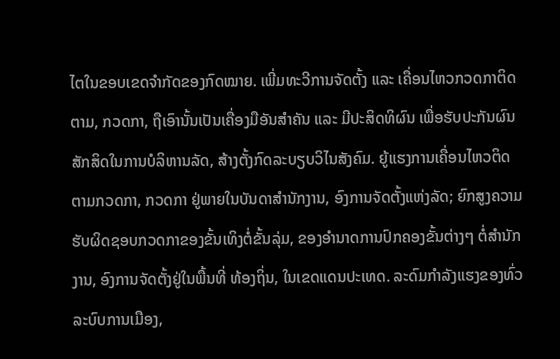ໄຕໃນຂອບເຂດຈຳກັດຂອງກົດໝາຍ. ເພີ່ມທະວີການຈັດຕັ້ງ ແລະ ເຄື່ອນໄຫວກວດກາຕິດຕາມ, ກວດກາ, ຖືເອົານັ້ນເປັນເຄື່ອງມືອັນສຳຄັນ ແລະ ມີປະສິດທິຜົນ ເພື່ອຮັບປະກັນຜົນສັກສິດໃນການບໍລິຫານລັດ, ສ້າງຕັ້ງກົດລະບຽບວິໄນສັງຄົມ. ຍູ້ແຮງການເຄື່ອນໄຫວຕິດຕາມກວດກາ, ກວດກາ ຢູ່ພາຍໃນບັນດາສຳນັກງານ, ອົງການຈັດຕັ້ງແຫ່ງລັດ; ຍົກສູງຄວາມຮັບຜິດຊອບກວດກາຂອງຂັ້ນເທິງຕໍ່ຂັ້ນລຸ່ມ, ຂອງອຳນາດການປົກຄອງຂັ້ນຕ່າງໆ ຕໍ່ສຳນັກງານ, ອົງການຈັດຕັ້ງຢູ່ໃນພື້ນທີ່ ທ້ອງຖິ່ນ, ໃນເຂດແດນປະເທດ. ລະດົມກຳລັງແຮງຂອງທົ່ວລະບົບການເມືອງ,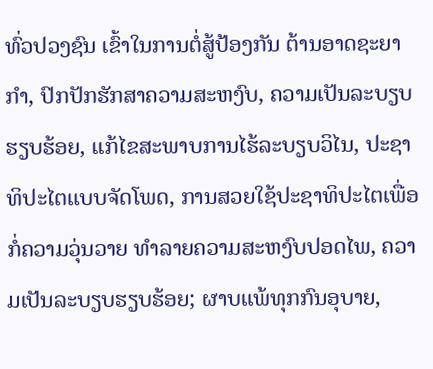ທົ່ວປວງຊົນ ເຂົ້າໃນການຕໍ່ສູ້ປ້ອງກັນ ຕ້ານອາດຊະຍາກຳ, ປົກປັກຮັກສາຄວາມສະຫງົບ, ຄວາມເປັນລະບຽບຮຽບຮ້ອຍ, ແກ້ໄຂສະພາບການໄຮ້ລະບຽບວິໄນ, ປະຊາທິປະໄຕແບບຈັດໂພດ, ການສວຍໃຊ້ປະຊາທິປະໄຕເພື່ອກໍ່ຄວາມວຸ່ນວາຍ ທຳລາຍຄວາມສະຫງົບປອດໄພ, ຄວາມເປັນລະບຽບຮຽບຮ້ອຍ; ຜາບແພ້ທຸກກົນອຸບາຍ,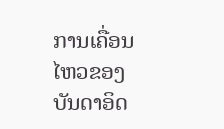ການເຄື່ອນໄຫວຂອງບັນດາອິດ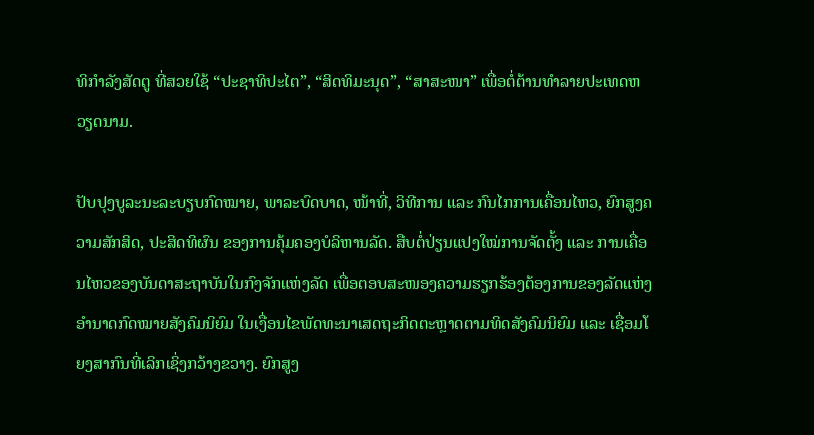ທິກຳລັງສັດຕູ ທີ່ສວຍໃຊ້ “ປະຊາທິປະໄຕ”, “ສິດທິມະນຸດ”, “ສາສະໜາ” ເພື່ອຕໍ່ຕ້ານທຳລາຍປະເທດຫວຽດນາມ.

ປັບປຸງບູລະນະລະບຽບກົດໝາຍ, ພາລະບົດບາດ, ໜ້າທີ່, ວິທີການ ແລະ ກົນໄກການເຄື່ອນໄຫວ, ຍົກສູງຄວາມສັກສິດ, ປະສິດທິຜົນ ຂອງການຄຸ້ມຄອງບໍລິຫານລັດ. ສືບຕໍ່ປ່ຽນແປງໃໝ່ການຈັດຕັ້ງ ແລະ ການເຄື່ອນໄຫວຂອງບັນດາສະຖາບັນໃນກົງຈັກແຫ່ງລັດ ເພື່ອຕອບສະໜອງຄວາມຮຽກຮ້ອງຕ້ອງການຂອງລັດແຫ່ງອຳນາດກົດໝາຍສັງຄົມນິຍົມ ໃນເງື່ອນໄຂພັດທະນາເສດຖະກິດຕະຫຼາດຕາມທິດສັງຄົມນິຍົມ ແລະ ເຊື່ອມໂຍງສາກົນທີ່ເລິກເຊິ່ງກວ້າງຂວາງ. ຍົກສູງ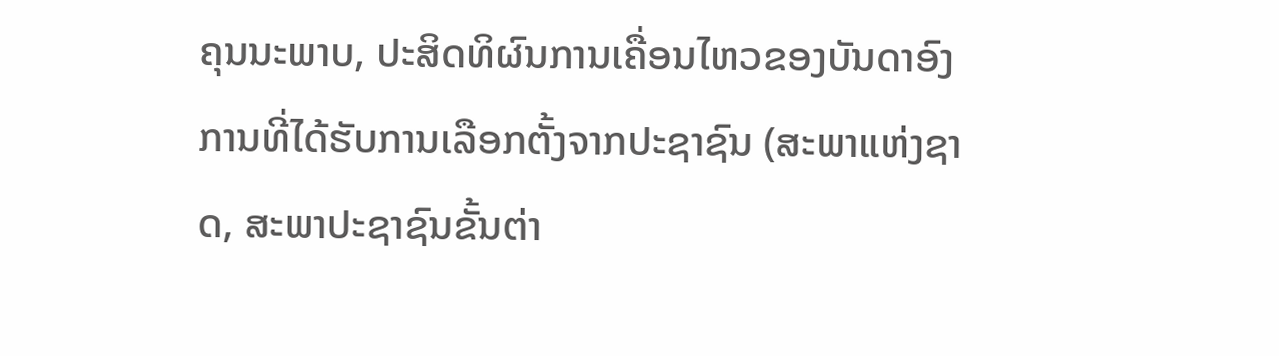ຄຸນນະພາບ, ປະສິດທິຜົນການເຄື່ອນໄຫວຂອງບັນດາອົງການທີ່ໄດ້ຮັບການເລືອກຕັ້ງຈາກປະຊາຊົນ (ສະພາແຫ່ງຊາດ, ສະພາປະຊາຊົນຂັ້ນຕ່າ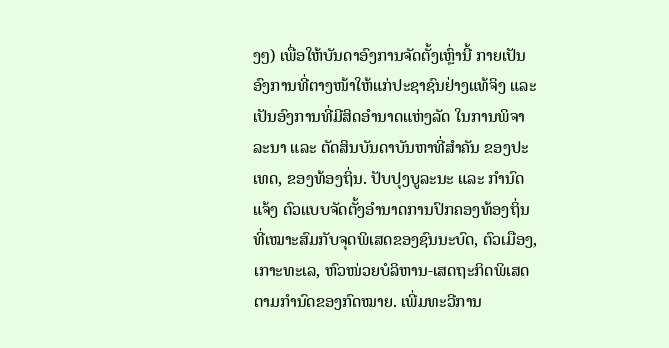ງໆ) ເພື່ອໃຫ້ບັນດາອົງການຈັດຕັ້ງເຫຼົ່ານີ້ ກາຍເປັນອົງການທີ່ຕາງໜ້າໃຫ້ແກ່ປະຊາຊົນຢ່າງແທ້ຈິງ ແລະ ເປັນອົງການທີ່ມີສິດອຳນາດແຫ່ງລັດ ໃນການພິຈາລະນາ ແລະ ຕັດສິນບັນດາບັນຫາທີ່ສຳຄັນ ຂອງປະເທດ, ຂອງທ້ອງຖິ່ນ. ປັບປຸງບູລະນະ ແລະ ກຳນົດແຈ້ງ ຕົວແບບຈັດຕັ້ງອຳນາດການປົກຄອງທ້ອງຖິ່ນ ທີ່ເໝາະສົມກັບຈຸດພິເສດຂອງຊົນນະບົດ, ຕົວເມືອງ, ເກາະທະເລ, ຫົວໜ່ວຍບໍລິຫານ-ເສດຖະກິດພິເສດ ຕາມກຳນົດຂອງກົດໝາຍ. ເພີ່ມທະວີການ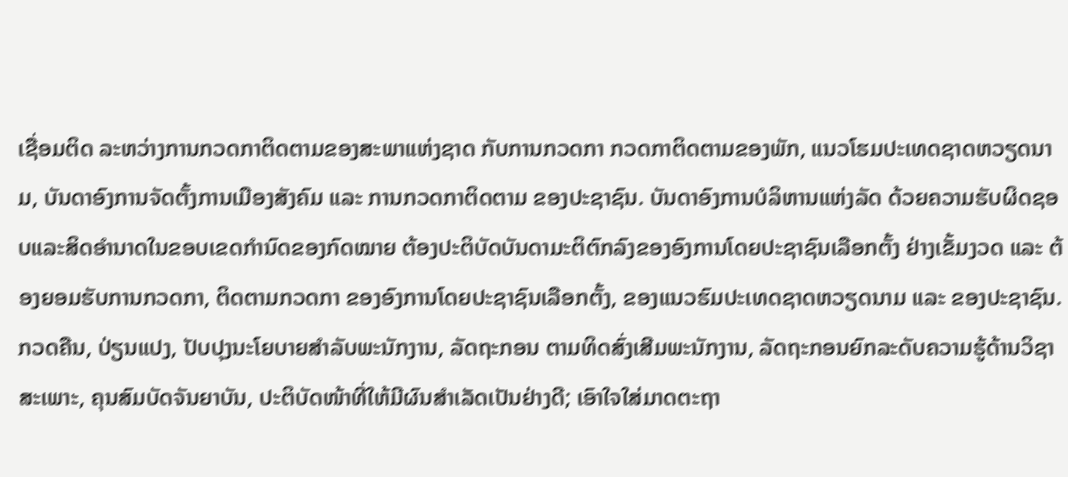ເຊື່ອມຕິດ ລະຫວ່າງການກວດກາຕິດຕາມຂອງສະພາແຫ່ງຊາດ ກັບການກວດກາ ກວດກາຕິດຕາມຂອງພັກ, ແນວໂຮມປະເທດຊາດຫວຽດນາມ, ບັນດາອົງການຈັດຕັ້ງການເມືອງສັງຄົມ ແລະ ການກວດກາຕິດຕາມ ຂອງປະຊາຊົນ. ບັນດາອົງການບໍລິຫານແຫ່ງລັດ ດ້ວຍຄວາມຮັບຜິດຊອບແລະສິດອຳນາດໃນຂອບເຂດກຳນົດຂອງກົດໝາຍ ຕ້ອງປະຕິບັດບັນດາມະຕິຕົກລົງຂອງອົງການໂດຍປະຊາຊົນເລືອກຕັ້ງ ຢ່າງເຂັ້ມງວດ ແລະ ຕ້ອງຍອມຮັບການກວດກາ, ຕິດຕາມກວດກາ ຂອງອົງການໂດຍປະຊາຊົນເລືອກຕັ້ງ, ຂອງແນວຮົມປະເທດຊາດຫວຽດນາມ ແລະ ຂອງປະຊາຊົນ. ກວດຄືນ, ປ່ຽນແປງ, ປັບປຸງນະໂຍບາຍສຳລັບພະນັກງານ, ລັດຖະກອນ ຕາມທິດສົ່ງເສີມພະນັກງານ, ລັດຖະກອນຍົກລະດັບຄວາມຮູ້ດ້ານວິຊາສະເພາະ, ຄຸນສົມບັດຈັນຍາບັນ, ປະຕິບັດໜ້າທີ່ໃຫ້ມີຜົນສຳເລັດເປັນຢ່າງດີ; ເອົາໃຈໃສ່ມາດຕະຖາ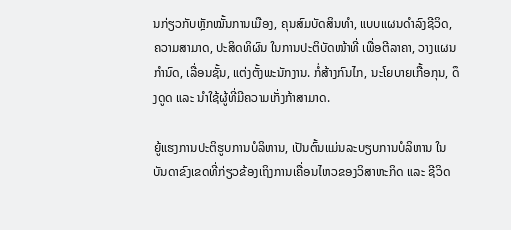ນກ່ຽວກັບຫຼັກໝັ້ນການເມືອງ, ຄຸນສົມບັດສິນທຳ, ແບບແຜນດຳລົງຊີວິດ, ຄວາມສາມາດ, ປະສິດທິຜົນ ໃນການປະຕິບັດໜ້າທີ່ ເພື່ອຕີລາຄາ, ວາງແຜນກຳນົດ, ເລື່ອນຊັ້ນ, ແຕ່ງຕັ້ງພະນັກງານ. ກໍ່ສ້າງກົນໄກ, ນະໂຍບາຍເກື້ອກຸນ, ດຶງດູດ ແລະ ນຳໃຊ້ຜູ້ທີ່ມີຄວາມເກັ່ງກ້າສາມາດ.

ຍູ້ແຮງການປະຕິຮູບການບໍລິຫານ, ເປັນຕົ້ນແມ່ນລະບຽບການບໍລິຫານ ໃນບັນດາຂົງເຂດທີ່ກ່ຽວຂ້ອງເຖິງການເຄື່ອນໄຫວຂອງວິສາຫະກິດ ແລະ ຊີວິດ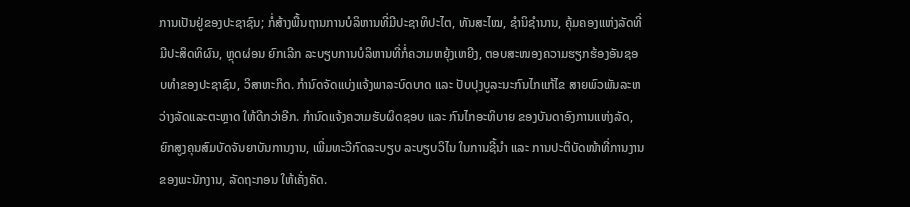ການເປັນຢູ່ຂອງປະຊາຊົນ; ກໍ່ສ້າງພື້ນຖານການບໍລິຫານທີ່ມີປະຊາທິປະໄຕ, ທັນສະໄໝ, ຊຳນິຊຳນານ, ຄຸ້ມຄອງແຫ່ງລັດທີ່ມີປະສິດທິຜົນ, ຫຼຸດຜ່ອນ ຍົກເລີກ ລະບຽບການບໍລິຫານທີ່ກໍ່ຄວາມຫຍຸ້ງເຫຍີງ, ຕອບສະໜອງຄວາມຮຽກຮ້ອງອັນຊອບທຳຂອງປະຊາຊົນ, ວິສາຫະກິດ. ກຳນົດຈັດແບ່ງແຈ້ງພາລະບົດບາດ ແລະ ປັບປຸງບູລະນະກົນໄກແກ້ໄຂ ສາຍພົວພັນລະຫວ່າງລັດແລະຕະຫຼາດ ໃຫ້ດີກວ່າອີກ. ກຳນົດແຈ້ງຄວາມຮັບຜິດຊອບ ແລະ ກົນໄກອະທິບາຍ ຂອງບັນດາອົງການແຫ່ງລັດ, ຍົກສູງຄຸນສົມບັດຈັນຍາບັນການງານ, ເພີ່ມທະວີກົດລະບຽບ ລະບຽບວິໄນ ໃນການຊີ້ນຳ ແລະ ການປະຕິບັດໜ້າທີ່ການງານ ຂອງພະນັກງານ, ລັດຖະກອນ ໃຫ້ເຄັ່ງຄັດ.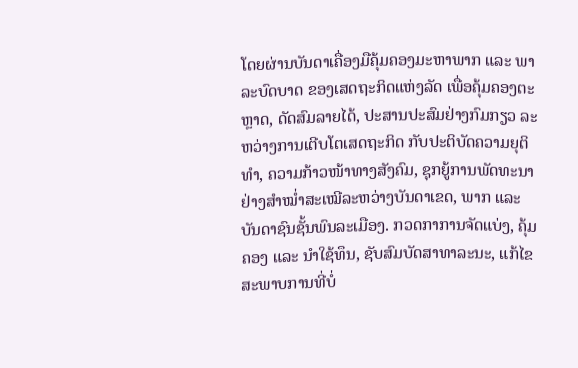ໂດຍຜ່ານບັນດາເຄື່ອງມືຄຸ້ມຄອງມະຫາພາກ ແລະ ພາລະບົດບາດ ຂອງເສດຖະກິດແຫ່ງລັດ ເພື່ອຄຸ້ມຄອງຕະຫຼາດ, ດັດສົມລາຍໄດ້, ປະສານປະສົມຢ່າງກົມກຽວ ລະຫວ່າງການເຕີບໂຕເສດຖະກິດ ກັບປະຕິບັດຄວາມຍຸຕິທຳ, ຄວາມກ້າວໜ້າທາງສັງຄົມ, ຊຸກຍູ້ການພັດທະນາຢ່າງສຳໝ່ຳສະເໝີລະຫວ່າງບັນດາເຂດ, ພາກ ແລະ ບັນດາຊົນຊັ້ນພົນລະເມືອງ. ກວດກາການຈັດແບ່ງ, ຄຸ້ມຄອງ ແລະ ນຳໃຊ້ທຶນ, ຊັບສົມບັດສາທາລະນະ, ແກ້ໄຂສະພາບການທີ່ບໍ່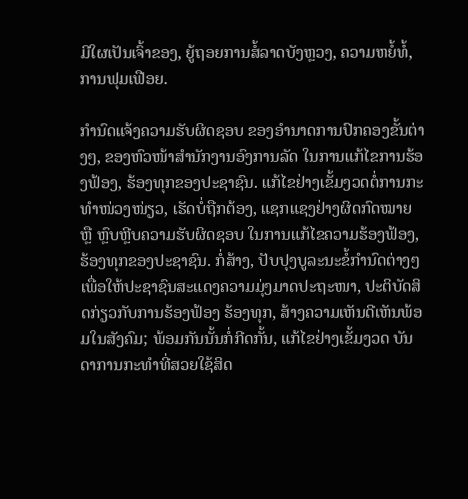ມີໃຜເປັນເຈົ້າຂອງ, ຍູ້ຖອຍການສໍ້ລາດບັງຫຼວງ, ຄວາມຫຍໍ້ທໍ້, ການຟຸມເຟືອຍ.

ກຳນົດແຈ້ງຄວາມຮັບຜິດຊອບ ຂອງອຳນາດການປົກຄອງຂັ້ນຕ່າງໆ, ຂອງຫົວໜ້າສຳນັກງານອົງການລັດ ໃນການແກ້ໄຂການຮ້ອງຟ້ອງ, ຮ້ອງທຸກຂອງປະຊາຊົນ. ແກ້ໄຂຢ່າງເຂັ້ມງວດຕໍ່ການກະທຳໜ່ວງໜ່ຽວ, ເຮັດບໍ່ຖືກຕ້ອງ, ແຊກແຊງຢ່າງຜິດກົດໝາຍ ຫຼື ຫຼົບຫຼີບຄວາມຮັບຜິດຊອບ ໃນການແກ້ໄຂຄວາມຮ້ອງຟ້ອງ, ຮ້ອງທຸກຂອງປະຊາຊົນ. ກໍ່ສ້າງ, ປັບປຸງບູລະນະຂໍ້ກຳນົດຕ່າງໆ ເພື່ອໃຫ້ປະຊາຊົນສະແດງຄວາມມຸ່ງມາດປະຖະໜາ, ປະຕິບັດສິດກ່ຽວກັບການຮ້ອງຟ້ອງ ຮ້ອງທຸກ, ສ້າງຄວາມເຫັນດີເຫັນພ້ອມໃນສັງຄົມ; ພ້ອມກັນນັ້ນກໍ່ກີດກັ້ນ, ແກ້ໄຂຢ່າງເຂັ້ມງວດ ບັນດາການກະທຳທີ່ສວຍໃຊ້ສິດ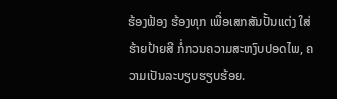ຮ້ອງຟ້ອງ ຮ້ອງທຸກ ເພື່ອເສກສັນປັ້ນແຕ່ງ ໃສ່ຮ້າຍປ້າຍສີ ກໍ່ກວນຄວາມສະຫງົບປອດໄພ, ຄວາມເປັນລະບຽບຮຽບຮ້ອຍ.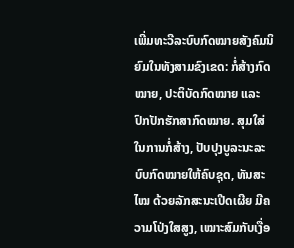ເພີ່ມທະວີລະບົບກົດໝາຍສັງຄົມນິຍົມໃນທັງສາມຂົງເຂດ: ກໍ່ສ້າງກົດໝາຍ, ປະຕິບັດກົດໝາຍ ແລະ ປົກປັກຮັກສາກົດໝາຍ. ສຸມໃສ່ໃນການກໍ່ສ້າງ, ປັບປຸງບູລະນະລະບົບກົດໝາຍໃຫ້ຄົບຊຸດ, ທັນສະໄໝ ດ້ວຍລັກສະນະເປີດເຜີຍ ມີຄວາມໂປ່ງໃສສູງ, ເໝາະສົມກັບເງື່ອ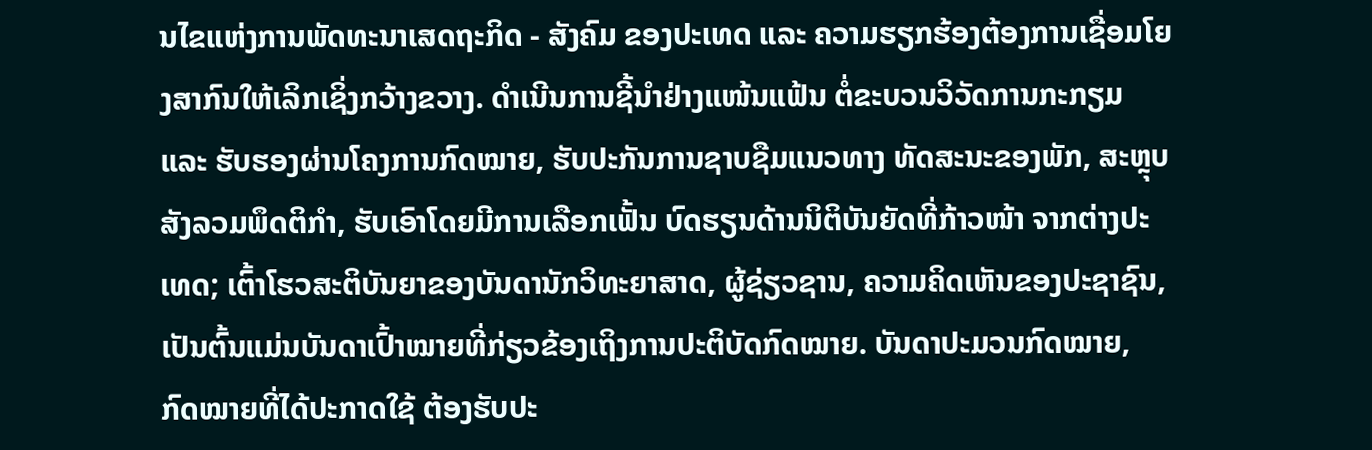ນໄຂແຫ່ງການພັດທະນາເສດຖະກິດ - ສັງຄົມ ຂອງປະເທດ ແລະ ຄວາມຮຽກຮ້ອງຕ້ອງການເຊື່ອມໂຍງສາກົນໃຫ້ເລິກເຊິ່ງກວ້າງຂວາງ. ດຳເນີນການຊີ້ນຳຢ່າງແໜ້ນແຟ້ນ ຕໍ່ຂະບວນວິວັດການກະກຽມ ແລະ ຮັບຮອງຜ່ານໂຄງການກົດໝາຍ, ຮັບປະກັນການຊາບຊືມແນວທາງ ທັດສະນະຂອງພັກ, ສະຫຼຸບສັງລວມພຶດຕິກຳ, ຮັບເອົາໂດຍມີການເລືອກເຟັ້ນ ບົດຮຽນດ້ານນິຕິບັນຍັດທີ່ກ້າວໜ້າ ຈາກຕ່າງປະເທດ; ເຕົ້າໂຮວສະຕິບັນຍາຂອງບັນດານັກວິທະຍາສາດ, ຜູ້ຊ່ຽວຊານ, ຄວາມຄິດເຫັນຂອງປະຊາຊົນ, ເປັນຕົ້ນແມ່ນບັນດາເປົ້າໝາຍທີ່ກ່ຽວຂ້ອງເຖິງການປະຕິບັດກົດໝາຍ. ບັນດາປະມວນກົດໝາຍ, ກົດໝາຍທີ່ໄດ້ປະກາດໃຊ້ ຕ້ອງຮັບປະ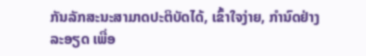ກັນລັກສະນະສາມາດປະຕິບັດໄດ້, ເຂົ້າໃຈງ່າຍ, ກຳນົດຢ່າງລະອຽດ ເພື່ອ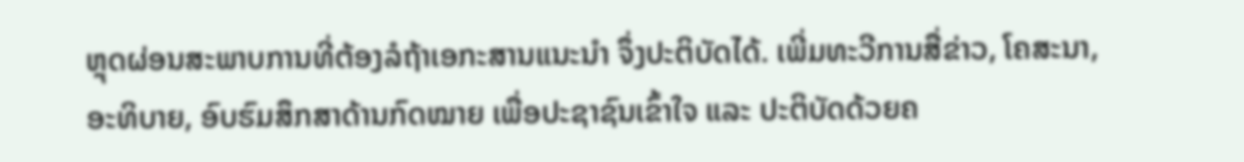ຫຼຸດຜ່ອນສະພາບການທີ່ຕ້ອງລໍຖ້າເອກະສານແນະນຳ ຈຶ່ງປະຕິບັດໄດ້. ເພີ່ມທະວີການສື່ຂ່າວ, ໂຄສະນາ, ອະທິບາຍ, ອົບຮົມສຶກສາດ້ານກົດໝາຍ ເພື່ອປະຊາຊົນເຂົ້າໃຈ ແລະ ປະຕິບັດດ້ວຍຄ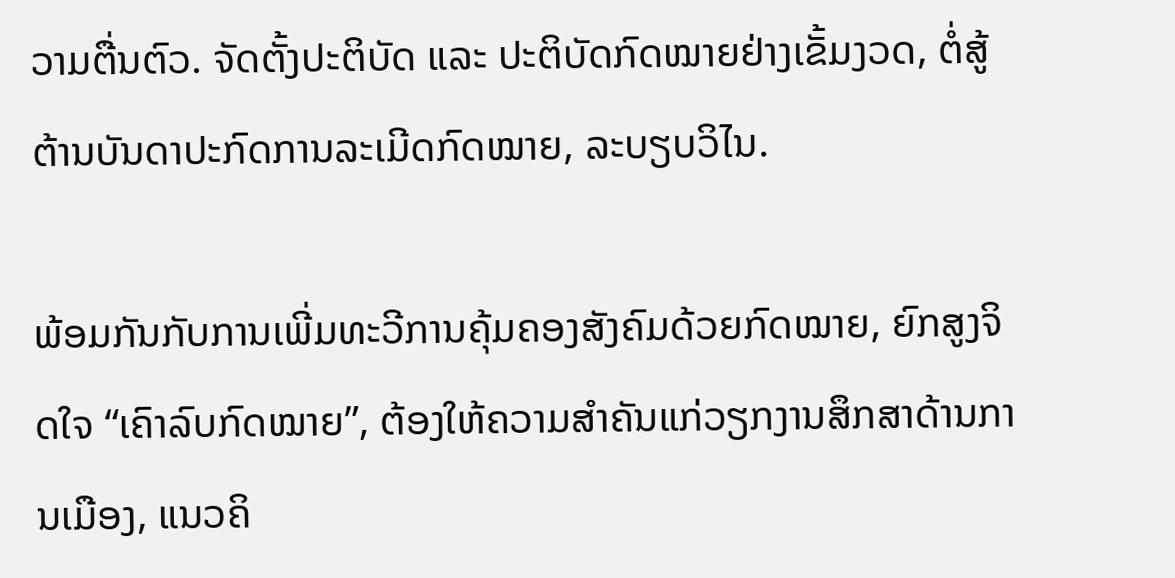ວາມຕື່ນຕົວ. ຈັດຕັ້ງປະຕິບັດ ແລະ ປະຕິບັດກົດໝາຍຢ່າງເຂັ້ມງວດ, ຕໍ່ສູ້ຕ້ານບັນດາປະກົດການລະເມີດກົດໝາຍ, ລະບຽບວິໄນ.

ພ້ອມກັນກັບການເພີ່ມທະວີການຄຸ້ມຄອງສັງຄົມດ້ວຍກົດໝາຍ, ຍົກສູງຈິດໃຈ “ເຄົາລົບກົດໝາຍ”, ຕ້ອງໃຫ້ຄວາມສຳຄັນແກ່ວຽກງານສຶກສາດ້ານການເມືອງ, ແນວຄິ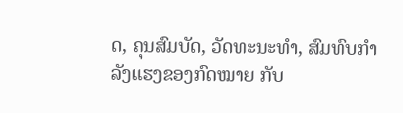ດ, ຄຸນສົມບັດ, ວັດທະນະທຳ, ສົມທົບກຳລັງແຮງຂອງກົດໝາຍ ກັບ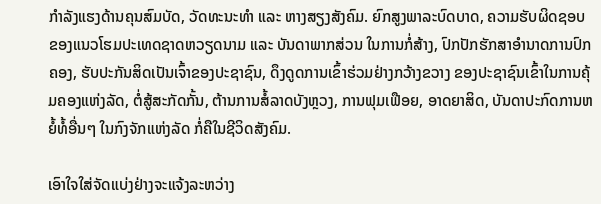ກຳລັງແຮງດ້ານຄຸນສົມບັດ, ວັດທະນະທຳ ແລະ ຫາງສຽງສັງຄົມ. ຍົກສູງພາລະບົດບາດ, ຄວາມຮັບຜິດຊອບ ຂອງແນວໂຮມປະເທດຊາດຫວຽດນາມ ແລະ ບັນດາພາກສ່ວນ ໃນການກໍ່ສ້າງ, ປົກປັກຮັກສາອຳນາດການປົກຄອງ, ຮັບປະກັນສິດເປັນເຈົ້າຂອງປະຊາຊົນ, ດຶງດູດການເຂົ້າຮ່ວມຢ່າງກວ້າງຂວາງ ຂອງປະຊາຊົນເຂົ້າໃນການຄຸ້ມຄອງແຫ່ງລັດ, ຕໍ່ສູ້ສະກັດກັ້ນ, ຕ້ານການສໍ້ລາດບັງຫຼວງ, ການຟຸມເຟືອຍ, ອາດຍາສິດ, ບັນດາປະກົດການຫຍໍ້ທໍ້ອື່ນໆ ໃນກົງຈັກແຫ່ງລັດ ກໍ່ຄືໃນຊີວິດສັງຄົມ.

ເອົາໃຈໃສ່ຈັດແບ່ງຢ່າງຈະແຈ້ງລະຫວ່າງ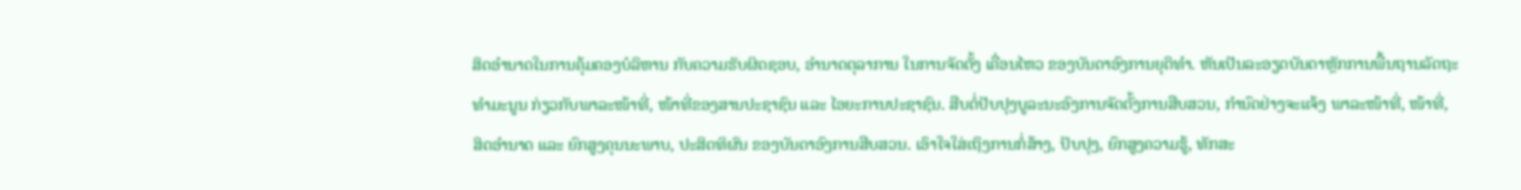ສິດອຳນາດໃນການຄຸ້ມຄອງບໍລິຫານ ກັບຄວາມຮັບຜິດຊອບ, ອຳນາດຕຸລາການ ໃນການຈັດຕັ້ງ ເຄື່ອນໄຫວ ຂອງບັນດາອົງການຍຸຕິທຳ. ຫັນເປັນລະອຽດບັນດາຫຼັກການພື້ນຖານລັດຖະທຳມະນູນ ກ່ຽວກັບພາລະໜ້າທີ່, ໜ້າທີ່ຂອງສານປະຊາຊົນ ແລະ ໄອຍະການປະຊາຊົນ. ສືບຕໍ່ປັບປຸງບູລະນະອົງການຈັດຕັ້ງການສືບສວນ, ກຳນົດຢ່າງຈະແຈ້ງ ພາລະໜ້າທີ່, ໜ້າທີ່, ສິດອຳນາດ ແລະ ຍົກສູງຄຸນນະພາບ, ປະສິດທິຜົນ ຂອງບັນດາອົງການສືບສວນ. ເອົາໃຈໃສ່ເຖິງການກໍ່ສ້າງ, ປັບປຸງ, ຍົກສູງຄວາມຮູ້, ທັກສະ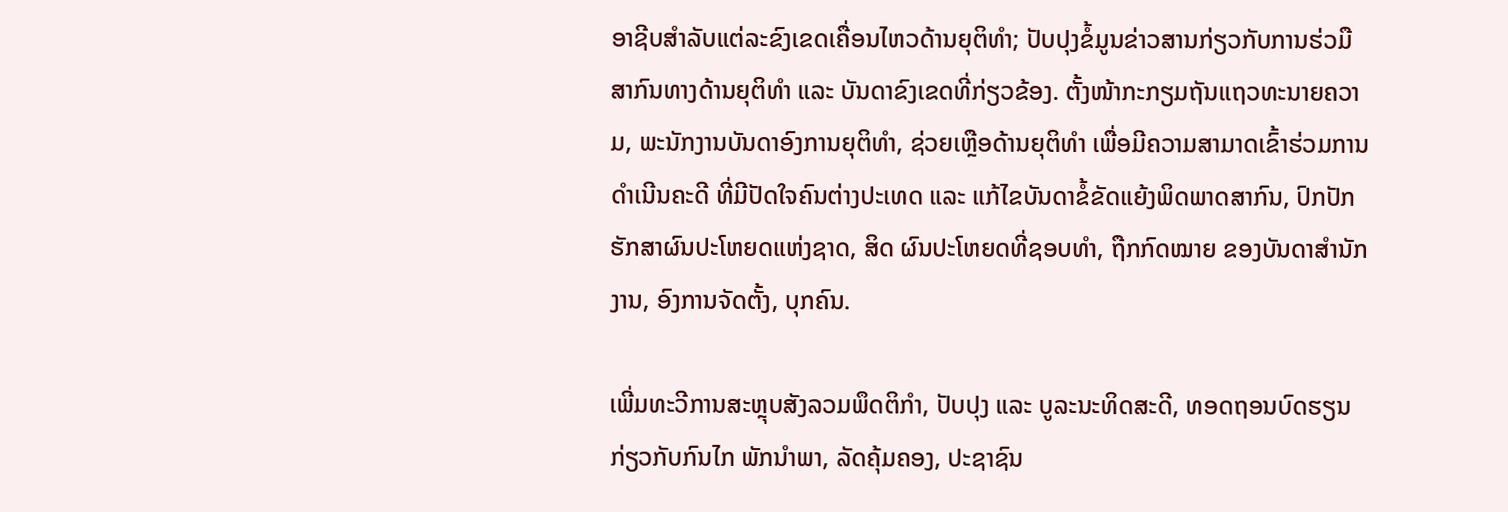ອາຊີບສຳລັບແຕ່ລະຂົງເຂດເຄື່ອນໄຫວດ້ານຍຸຕິທຳ; ປັບປຸງຂໍ້ມູນຂ່າວສານກ່ຽວກັບການຮ່ວມືສາກົນທາງດ້ານຍຸຕິທຳ ແລະ ບັນດາຂົງເຂດທີ່ກ່ຽວຂ້ອງ. ຕັ້ງໜ້າກະກຽມຖັນແຖວທະນາຍຄວາມ, ພະນັກງານບັນດາອົງການຍຸຕິທຳ, ຊ່ວຍເຫຼືອດ້ານຍຸຕິທຳ ເພື່ອມີຄວາມສາມາດເຂົ້າຮ່ວມການດຳເນີນຄະດີ ທີ່ມີປັດໃຈຄົນຕ່າງປະເທດ ແລະ ແກ້ໄຂບັນດາຂໍ້ຂັດແຍ້ງພິດພາດສາກົນ, ປົກປັກຮັກສາຜົນປະໂຫຍດແຫ່ງຊາດ, ສິດ ຜົນປະໂຫຍດທີ່ຊອບທຳ, ຖືກກົດໝາຍ ຂອງບັນດາສຳນັກງານ, ອົງການຈັດຕັ້ງ, ບຸກຄົນ.

ເພີ່ມທະວີການສະຫຼຸບສັງລວມພຶດຕິກຳ, ປັບປຸງ ແລະ ບູລະນະທິດສະດີ, ທອດຖອນບົດຮຽນກ່ຽວກັບກົນໄກ ພັກນຳພາ, ລັດຄຸ້ມຄອງ, ປະຊາຊົນ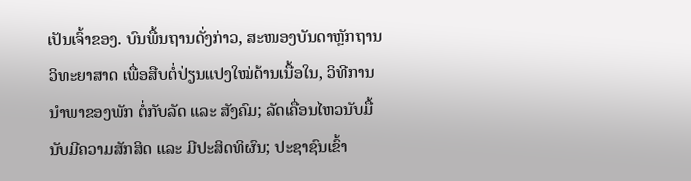ເປັນເຈົ້າຂອງ. ບົນພື້ນຖານດັ່ງກ່າວ, ສະໜອງບັນດາຫຼັກຖານວິທະຍາສາດ ເພື່ອສືບຕໍ່ປ່ຽນແປງໃໝ່ດ້ານເນື້ອໃນ, ວິທີການນຳພາຂອງພັກ ຕໍ່ກັບລັດ ແລະ ສັງຄົມ; ລັດເຄື່ອນໄຫວນັບມື້ນັບມີຄວາມສັກສິດ ແລະ ມີປະສິດທິຜົນ; ປະຊາຊົນເຂົ້າ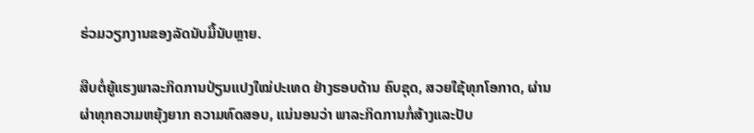ຮ່ວມວຽກງານຂອງລັດນັບມື້ນັບຫຼາຍ.

ສືບຕໍ່ຍູ້ແຮງພາລະກິດການປ່ຽນແປງໃໝ່ປະເທດ ຢ່າງຮອບດ້ານ ຄົບຊຸດ, ສວຍໃຊ້ທຸກໂອກາດ, ຜ່ານຜ່າທຸກຄວາມຫຍຸ້ງຍາກ ຄວາມທົດສອບ, ແນ່ນອນວ່າ ພາລະກິດການກໍ່ສ້າງແລະປັບ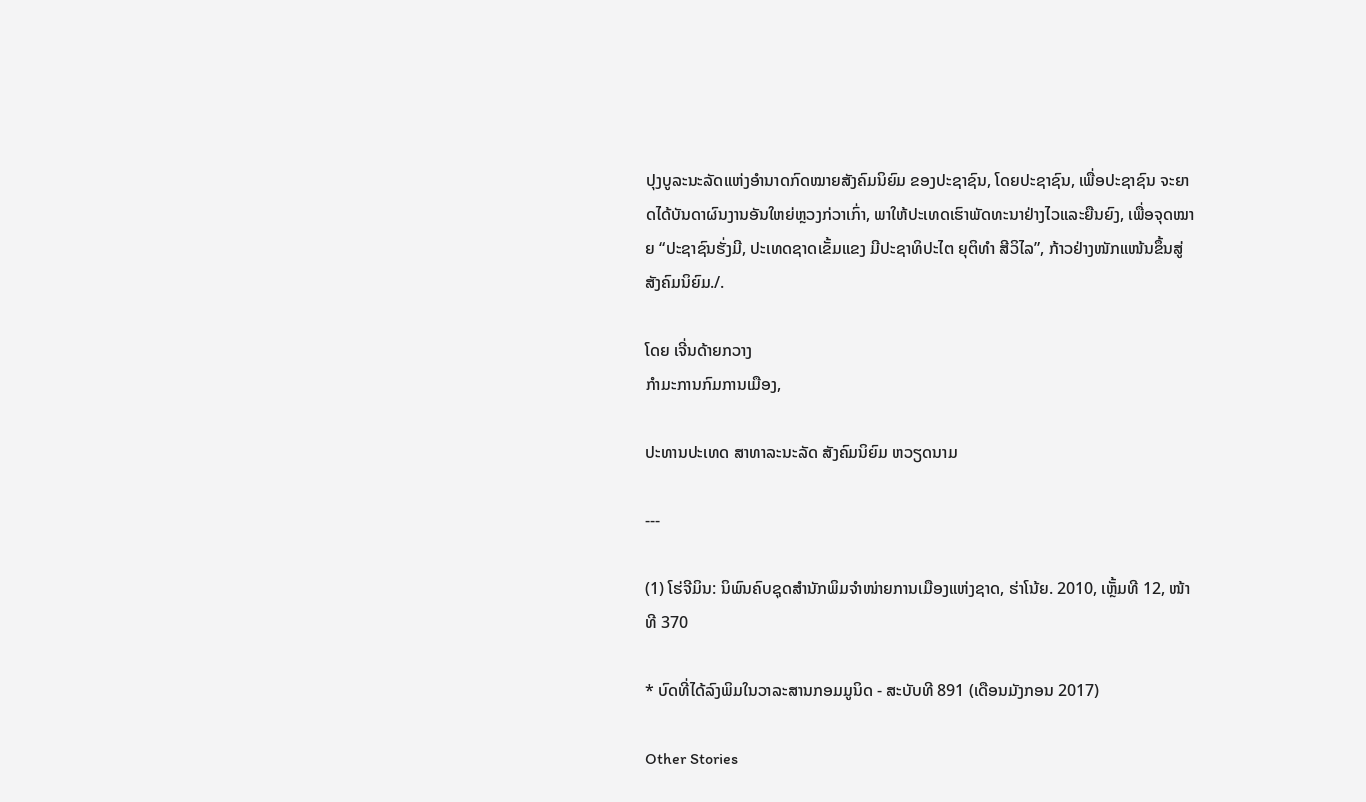ປຸງບູລະນະລັດແຫ່ງອຳນາດກົດໝາຍສັງຄົມນິຍົມ ຂອງປະຊາຊົນ, ໂດຍປະຊາຊົນ, ເພື່ອປະຊາຊົນ ຈະຍາດໄດ້ບັນດາຜົນງານອັນໃຫຍ່ຫຼວງກ່ວາເກົ່າ, ພາໃຫ້ປະເທດເຮົາພັດທະນາຢ່າງໄວແລະຍືນຍົງ, ເພື່ອຈຸດໝາຍ “ປະຊາຊົນຮັ່ງມີ, ປະເທດຊາດເຂັ້ມແຂງ ມີປະຊາທິປະໄຕ ຍຸຕິທຳ ສີວິໄລ”, ກ້າວຢ່າງໜັກແໜ້ນຂຶ້ນສູ່ສັງຄົມນິຍົມ./.

ໂດຍ ເຈີ່ນດ້າຍກວາງ
ກຳມະການກົມການເມືອງ,

ປະທານປະເທດ ສາທາລະນະລັດ ສັງຄົມນິຍົມ ຫວຽດນາມ

---

(1) ໂຮ່ຈີມິນ: ນິພົນຄົບຊຸດສຳນັກພິມຈຳໜ່າຍການເມືອງແຫ່ງຊາດ, ຮ່າໂນ້ຍ. 2010, ເຫຼັ້ມທີ 12, ໜ້າທີ 370

* ບົດທີ່ໄດ້ລົງພິມໃນວາລະສານກອມມູນິດ - ສະບັບທີ 891 (ເດືອນມັງກອນ 2017)

Other Stories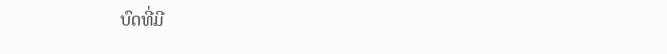ບົດທີ່ມີ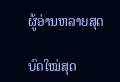ຜູ້ອ່ານຫລາຍສຸດ

ບົດໃໝ່ສຸດ